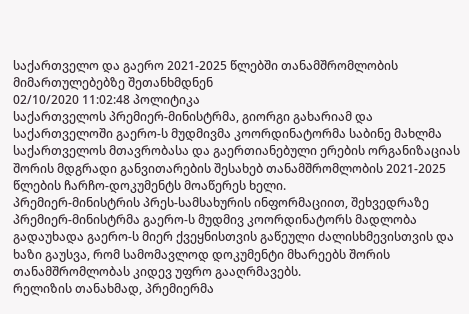საქართველო და გაერო 2021-2025 წლებში თანამშრომლობის მიმართულებებზე შეთანხმდნენ
02/10/2020 11:02:48 პოლიტიკა
საქართველოს პრემიერ-მინისტრმა, გიორგი გახარიამ და საქართველოში გაერო-ს მუდმივმა კოორდინატორმა საბინე მახლმა საქართველოს მთავრობასა და გაერთიანებული ერების ორგანიზაციას შორის მდგრადი განვითარების შესახებ თანამშრომლობის 2021-2025 წლების ჩარჩო-დოკუმენტს მოაწერეს ხელი.
პრემიერ-მინისტრის პრეს-სამსახურის ინფორმაციით, შეხვედრაზე პრემიერ-მინისტრმა გაერო-ს მუდმივ კოორდინატორს მადლობა გადაუხადა გაერო-ს მიერ ქვეყნისთვის გაწეული ძალისხმევისთვის და ხაზი გაუსვა, რომ სამომავლოდ დოკუმენტი მხარეებს შორის თანამშრომლობას კიდევ უფრო გააღრმავებს.
რელიზის თანახმად, პრემიერმა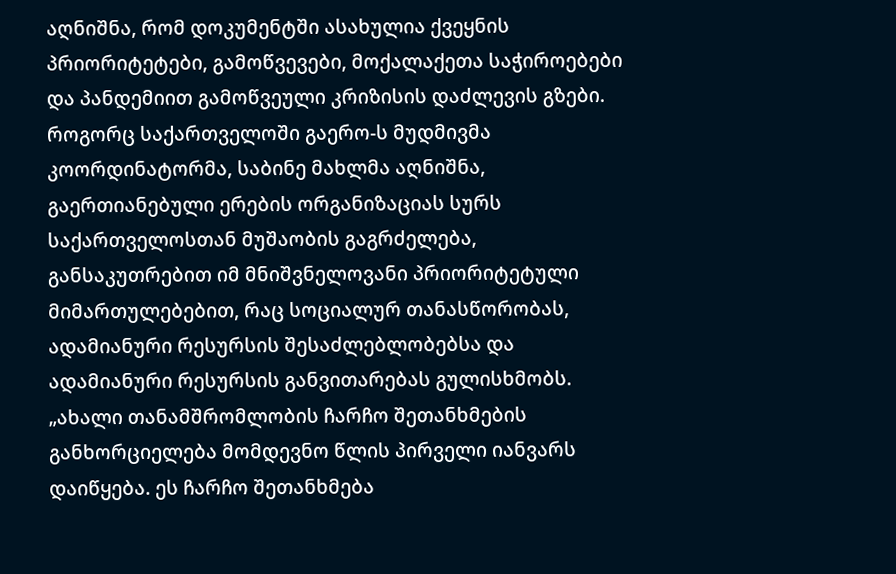აღნიშნა, რომ დოკუმენტში ასახულია ქვეყნის პრიორიტეტები, გამოწვევები, მოქალაქეთა საჭიროებები და პანდემიით გამოწვეული კრიზისის დაძლევის გზები. როგორც საქართველოში გაერო-ს მუდმივმა კოორდინატორმა, საბინე მახლმა აღნიშნა, გაერთიანებული ერების ორგანიზაციას სურს საქართველოსთან მუშაობის გაგრძელება, განსაკუთრებით იმ მნიშვნელოვანი პრიორიტეტული მიმართულებებით, რაც სოციალურ თანასწორობას, ადამიანური რესურსის შესაძლებლობებსა და ადამიანური რესურსის განვითარებას გულისხმობს.
„ახალი თანამშრომლობის ჩარჩო შეთანხმების განხორციელება მომდევნო წლის პირველი იანვარს დაიწყება. ეს ჩარჩო შეთანხმება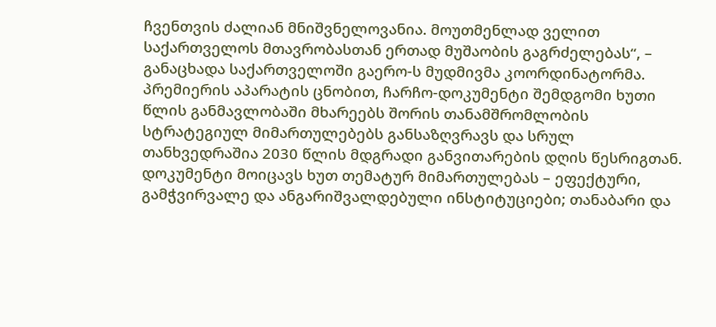ჩვენთვის ძალიან მნიშვნელოვანია. მოუთმენლად ველით საქართველოს მთავრობასთან ერთად მუშაობის გაგრძელებას“, – განაცხადა საქართველოში გაერო-ს მუდმივმა კოორდინატორმა.
პრემიერის აპარატის ცნობით, ჩარჩო-დოკუმენტი შემდგომი ხუთი წლის განმავლობაში მხარეებს შორის თანამშრომლობის სტრატეგიულ მიმართულებებს განსაზღვრავს და სრულ თანხვედრაშია 2030 წლის მდგრადი განვითარების დღის წესრიგთან. დოკუმენტი მოიცავს ხუთ თემატურ მიმართულებას – ეფექტური, გამჭვირვალე და ანგარიშვალდებული ინსტიტუციები; თანაბარი და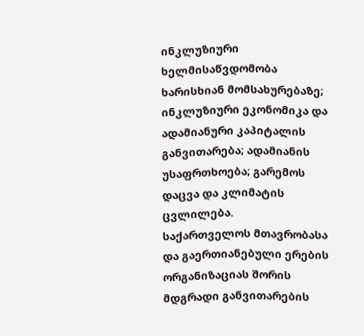ინკლუზიური ხელმისაწვდომობა ხარისხიან მომსახურებაზე; ინკლუზიური ეკონომიკა და ადამიანური კაპიტალის განვითარება; ადამიანის უსაფრთხოება; გარემოს დაცვა და კლიმატის ცვლილება.
საქართველოს მთავრობასა და გაერთიანებული ერების ორგანიზაციას შორის მდგრადი განვითარების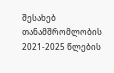შესახებ თანამშრომლობის 2021-2025 წლების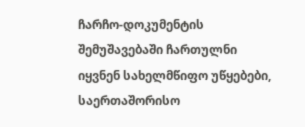ჩარჩო-დოკუმენტის შემუშავებაში ჩართულნი იყვნენ სახელმწიფო უწყებები, საერთაშორისო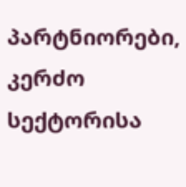პარტნიორები, კერძო სექტორისა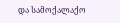და სამოქალაქო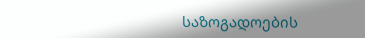საზოგადოების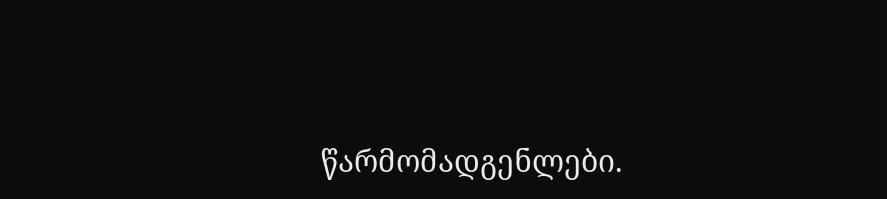წარმომადგენლები.